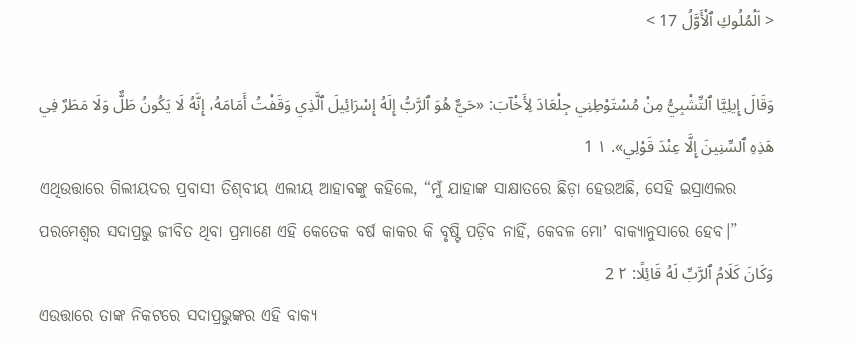< اَلْمُلُوكِ ٱلْأَوَّلُ 17 >

وَقَالَ إِيلِيَّا ٱلتِّشْبِيُّ مِنْ مُسْتَوْطِنِي جِلْعَادَ لِأَخْآبَ: «حَيٌّ هُوَ ٱلرَّبُّ إِلَهُ إِسْرَائِيلَ ٱلَّذِي وَقَفْتُ أَمَامَهُ، إِنَّهُ لَا يَكُونُ طَلٌّ وَلَا مَطَرٌ فِي هَذِهِ ٱلسِّنِينَ إِلَّا عِنْدَ قَوْلِي». ١ 1
ଏଥିଉତ୍ତାରେ ଗିଲୀୟଦର ପ୍ରବାସୀ ତିଶ୍‍ବୀୟ ଏଲୀୟ ଆହାବଙ୍କୁ କହିଲେ, “ମୁଁ ଯାହାଙ୍କ ସାକ୍ଷାତରେ ଛିଡ଼ା ହେଉଅଛି, ସେହି ଇସ୍ରାଏଲର ପରମେଶ୍ୱର ସଦାପ୍ରଭୁ ଜୀବିତ ଥିବା ପ୍ରମାଣେ ଏହି କେତେକ ବର୍ଷ କାକର କି ବୃଷ୍ଟି ପଡ଼ିବ ନାହିଁ, କେବଳ ମୋʼ ବାକ୍ୟାନୁସାରେ ହେବ।”
وَكَانَ كَلَامُ ٱلرَّبِّ لَهُ قَائِلًا: ٢ 2
ଏଉତ୍ତାରେ ତାଙ୍କ ନିକଟରେ ସଦାପ୍ରଭୁଙ୍କର ଏହି ବାକ୍ୟ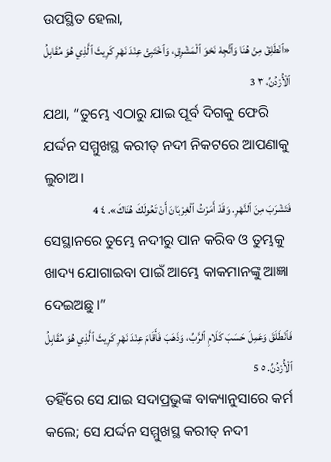ଉପସ୍ଥିତ ହେଲା,
«ٱنْطَلِقْ مِنْ هُنَا وَٱتَّجِهْ نَحْوَ ٱلْمَشْرِقِ، وَٱخْتَبِئْ عِنْدَ نَهْرِ كَرِيثَ ٱلَّذِي هُوَ مُقَابِلُ ٱلْأُرْدُنِّ، ٣ 3
ଯଥା, “ତୁମ୍ଭେ ଏଠାରୁ ଯାଇ ପୂର୍ବ ଦିଗକୁ ଫେରି ଯର୍ଦ୍ଦନ ସମ୍ମୁଖସ୍ଥ କରୀତ୍‍ ନଦୀ ନିକଟରେ ଆପଣାକୁ ଲୁଚାଅ।
فَتَشْرَبَ مِنَ ٱلنَّهْرِ. وَقَدْ أَمَرْتُ ٱلْغِرْبَانَ أَنْ تَعُولَكَ هُنَاكَ». ٤ 4
ସେସ୍ଥାନରେ ତୁମ୍ଭେ ନଦୀରୁ ପାନ କରିବ ଓ ତୁମ୍ଭକୁ ଖାଦ୍ୟ ଯୋଗାଇବା ପାଇଁ ଆମ୍ଭେ କାକମାନଙ୍କୁ ଆଜ୍ଞା ଦେଇଅଛୁ।”
فَٱنْطَلَقَ وَعَمِلَ حَسَبَ كَلَامِ ٱلرَّبِّ، وَذَهَبَ فَأَقَامَ عِنْدَ نَهْرِ كَرِيثَ ٱلَّذِي هُوَ مُقَابِلُ ٱلْأُرْدُنِّ. ٥ 5
ତହିଁରେ ସେ ଯାଇ ସଦାପ୍ରଭୁଙ୍କ ବାକ୍ୟାନୁସାରେ କର୍ମ କଲେ; ସେ ଯର୍ଦ୍ଦନ ସମ୍ମୁଖସ୍ଥ କରୀତ୍‍ ନଦୀ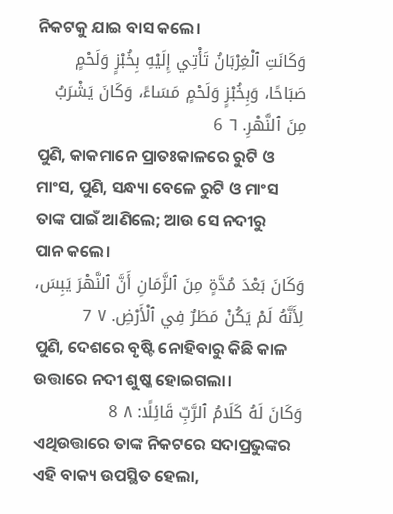ନିକଟକୁ ଯାଇ ବାସ କଲେ।
وَكَانَتِ ٱلْغِرْبَانُ تَأْتِي إِلَيْهِ بِخُبْزٍ وَلَحْمٍ صَبَاحًا، وَبِخُبْزٍ وَلَحْمٍ مَسَاءً، وَكَانَ يَشْرَبُ مِنَ ٱلنَّهْرِ. ٦ 6
ପୁଣି, କାକମାନେ ପ୍ରାତଃକାଳରେ ରୁଟି ଓ ମାଂସ, ପୁଣି, ସନ୍ଧ୍ୟା ବେଳେ ରୁଟି ଓ ମାଂସ ତାଙ୍କ ପାଇଁ ଆଣିଲେ; ଆଉ ସେ ନଦୀରୁ ପାନ କଲେ।
وَكَانَ بَعْدَ مُدَّةٍ مِنَ ٱلزَّمَانِ أَنَّ ٱلنَّهْرَ يَبِسَ، لِأَنَّهُ لَمْ يَكُنْ مَطَرٌ فِي ٱلْأَرْضِ. ٧ 7
ପୁଣି, ଦେଶରେ ବୃଷ୍ଟି ନୋହିବାରୁ କିଛି କାଳ ଉତ୍ତାରେ ନଦୀ ଶୁଷ୍କ ହୋଇଗଲା।
وَكَانَ لَهُ كَلَامُ ٱلرَّبِّ قَائِلًا: ٨ 8
ଏଥିଉତ୍ତାରେ ତାଙ୍କ ନିକଟରେ ସଦାପ୍ରଭୁଙ୍କର ଏହି ବାକ୍ୟ ଉପସ୍ଥିତ ହେଲା,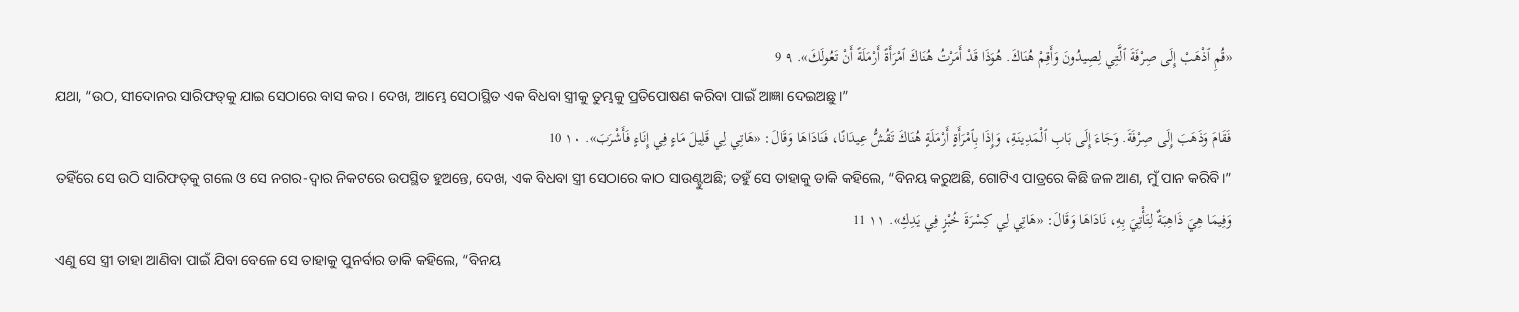«قُمِ ٱذْهَبْ إِلَى صِرْفَةَ ٱلَّتِي لِصِيدُونَ وَأَقِمْ هُنَاكَ. هُوَذَا قَدْ أَمَرْتُ هُنَاكَ ٱمْرَأَةً أَرْمَلَةً أَنْ تَعُولَكَ». ٩ 9
ଯଥା, “ଉଠ, ସୀଦୋନର ସାରିଫତ୍‍କୁ ଯାଇ ସେଠାରେ ବାସ କର। ଦେଖ, ଆମ୍ଭେ ସେଠାସ୍ଥିତ ଏକ ବିଧବା ସ୍ତ୍ରୀକୁ ତୁମ୍ଭକୁ ପ୍ରତିପୋଷଣ କରିବା ପାଇଁ ଆଜ୍ଞା ଦେଇଅଛୁ।”
فَقَامَ وَذَهَبَ إِلَى صِرْفَةَ. وَجَاءَ إِلَى بَابِ ٱلْمَدِينَةِ، وَإِذَا بِٱمْرَأَةٍ أَرْمَلَةٍ هُنَاكَ تَقُشُّ عِيدَانًا، فَنَادَاهَا وَقَالَ: «هَاتِي لِي قَلِيلَ مَاءٍ فِي إِنَاءٍ فَأَشْرَبَ». ١٠ 10
ତହିଁରେ ସେ ଉଠି ସାରିଫତ୍‍କୁ ଗଲେ ଓ ସେ ନଗର-ଦ୍ୱାର ନିକଟରେ ଉପସ୍ଥିତ ହୁଅନ୍ତେ, ଦେଖ, ଏକ ବିଧବା ସ୍ତ୍ରୀ ସେଠାରେ କାଠ ସାଉଣ୍ଟୁଅଛି; ତହୁଁ ସେ ତାହାକୁ ଡାକି କହିଲେ, “ବିନୟ କରୁଅଛି, ଗୋଟିଏ ପାତ୍ରରେ କିଛି ଜଳ ଆଣ, ମୁଁ ପାନ କରିବି।”
وَفِيمَا هِيَ ذَاهِبَةٌ لِتَأْتِيَ بِهِ، نَادَاهَا وَقَالَ: «هَاتِي لِي كِسْرَةَ خُبْزٍ فِي يَدِكِ». ١١ 11
ଏଣୁ ସେ ସ୍ତ୍ରୀ ତାହା ଆଣିବା ପାଇଁ ଯିବା ବେଳେ ସେ ତାହାକୁ ପୁନର୍ବାର ଡାକି କହିଲେ, “ବିନୟ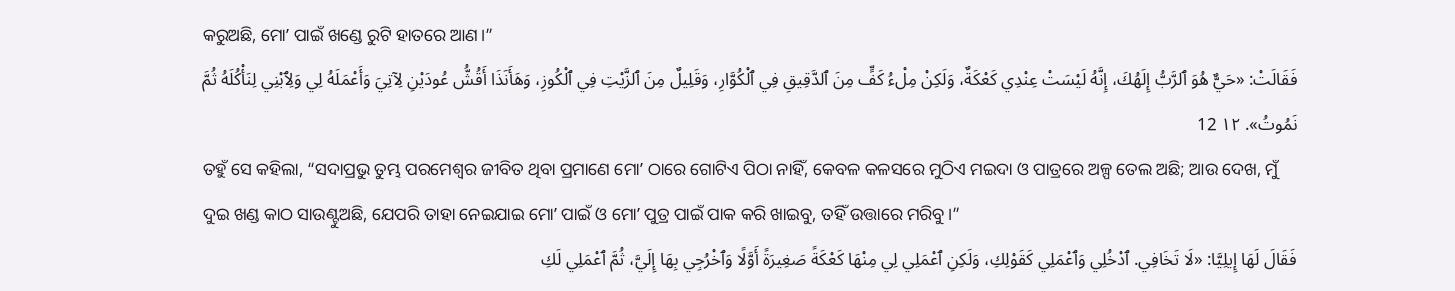କରୁଅଛି, ମୋʼ ପାଇଁ ଖଣ୍ଡେ ରୁଟି ହାତରେ ଆଣ।”
فَقَالَتْ: «حَيٌّ هُوَ ٱلرَّبُّ إِلَهُكَ، إِنَّهُ لَيْسَتْ عِنْدِي كَعْكَةٌ، وَلَكِنْ مِلْءُ كَفٍّ مِنَ ٱلدَّقِيقِ فِي ٱلْكُوَّارِ، وَقَلِيلٌ مِنَ ٱلزَّيْتِ فِي ٱلْكُوزِ، وَهَأَنَذَا أَقُشُّ عُودَيْنِ لِآتِيَ وَأَعْمَلَهُ لِي وَلِٱبْنِي لِنَأْكُلَهُ ثُمَّ نَمُوتُ». ١٢ 12
ତହୁଁ ସେ କହିଲା, “ସଦାପ୍ରଭୁ ତୁମ୍ଭ ପରମେଶ୍ୱର ଜୀବିତ ଥିବା ପ୍ରମାଣେ ମୋʼ ଠାରେ ଗୋଟିଏ ପିଠା ନାହିଁ, କେବଳ କଳସରେ ମୁଠିଏ ମଇଦା ଓ ପାତ୍ରରେ ଅଳ୍ପ ତେଲ ଅଛି; ଆଉ ଦେଖ, ମୁଁ ଦୁଇ ଖଣ୍ଡ କାଠ ସାଉଣ୍ଟୁଅଛି, ଯେପରି ତାହା ନେଇଯାଇ ମୋʼ ପାଇଁ ଓ ମୋʼ ପୁତ୍ର ପାଇଁ ପାକ କରି ଖାଇବୁ, ତହିଁ ଉତ୍ତାରେ ମରିବୁ।”
فَقَالَ لَهَا إِيلِيَّا: «لَا تَخَافِي. ٱدْخُلِي وَٱعْمَلِي كَقَوْلِكِ، وَلَكِنِ ٱعْمَلِي لِي مِنْهَا كَعْكَةً صَغِيرَةً أَوَّلًا وَٱخْرُجِي بِهَا إِلَيَّ، ثُمَّ ٱعْمَلِي لَكِ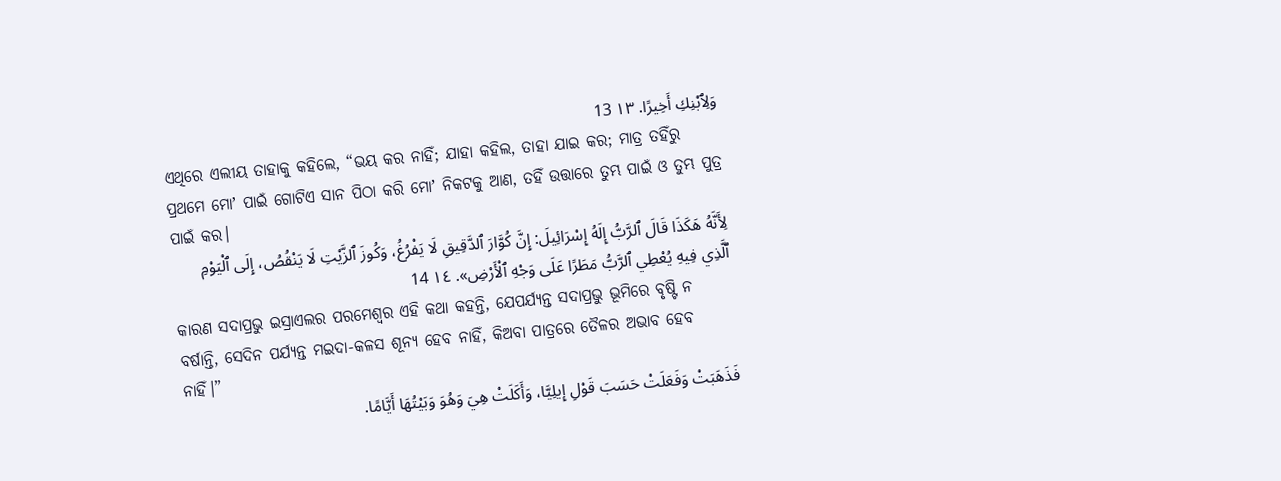وَلِٱبْنِكِ أَخِيرًا. ١٣ 13
ଏଥିରେ ଏଲୀୟ ତାହାକୁ କହିଲେ, “ଭୟ କର ନାହିଁ; ଯାହା କହିଲ, ତାହା ଯାଇ କର; ମାତ୍ର ତହିଁରୁ ପ୍ରଥମେ ମୋʼ ପାଇଁ ଗୋଟିଏ ସାନ ପିଠା କରି ମୋʼ ନିକଟକୁ ଆଣ, ତହିଁ ଉତ୍ତାରେ ତୁମ୍ଭ ପାଇଁ ଓ ତୁମ୍ଭ ପୁତ୍ର ପାଇଁ କର।
لِأَنَّهُ هَكَذَا قَالَ ٱلرَّبُّ إِلَهُ إِسْرَائِيلَ: إِنَّ كُوَّارَ ٱلدَّقِيقِ لَا يَفْرُغُ، وَكُوزَ ٱلزَّيْتِ لَا يَنْقُصُ، إِلَى ٱلْيَوْمِ ٱلَّذِي فِيهِ يُعْطِي ٱلرَّبُّ مَطَرًا عَلَى وَجْهِ ٱلْأَرْضِ». ١٤ 14
କାରଣ ସଦାପ୍ରଭୁ ଇସ୍ରାଏଲର ପରମେଶ୍ୱର ଏହି କଥା କହନ୍ତି, ଯେପର୍ଯ୍ୟନ୍ତ ସଦାପ୍ରଭୁ ଭୂମିରେ ବୃଷ୍ଟି ନ ବର୍ଷାନ୍ତି, ସେଦିନ ପର୍ଯ୍ୟନ୍ତ ମଇଦା-କଳସ ଶୂନ୍ୟ ହେବ ନାହିଁ, କିଅବା ପାତ୍ରରେ ତୈଳର ଅଭାବ ହେବ ନାହିଁ।”
فَذَهَبَتْ وَفَعَلَتْ حَسَبَ قَوْلِ إِيلِيَّا، وَأَكَلَتْ هِيَ وَهُوَ وَبَيْتُهَا أَيَّامًا.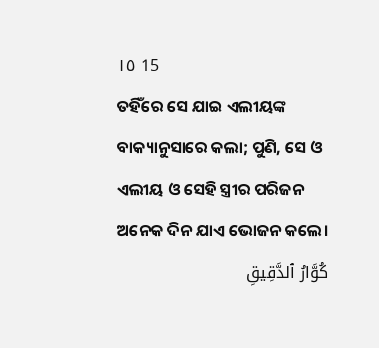١٥ 15
ତହିଁରେ ସେ ଯାଇ ଏଲୀୟଙ୍କ ବାକ୍ୟାନୁସାରେ କଲା; ପୁଣି, ସେ ଓ ଏଲୀୟ ଓ ସେହି ସ୍ତ୍ରୀର ପରିଜନ ଅନେକ ଦିନ ଯାଏ ଭୋଜନ କଲେ।
كُوَّارُ ٱلدَّقِيقِ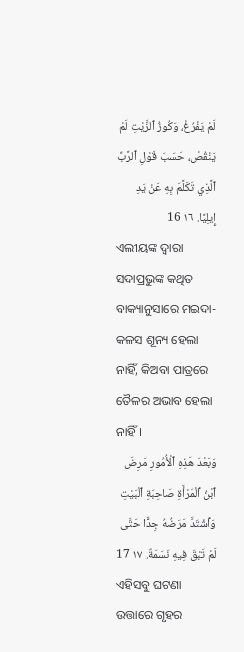لَمْ يَفْرُغْ، وَكُوزُ ٱلزَّيْتِ لَمْ يَنْقُصْ، حَسَبَ قَوْلِ ٱلرَّبِّ ٱلَّذِي تَكَلَّمَ بِهِ عَنْ يَدِ إِيلِيَّا. ١٦ 16
ଏଲୀୟଙ୍କ ଦ୍ୱାରା ସଦାପ୍ରଭୁଙ୍କ କଥିତ ବାକ୍ୟାନୁସାରେ ମଇଦା-କଳସ ଶୂନ୍ୟ ହେଲା ନାହିଁ, କିଅବା ପାତ୍ରରେ ତୈଳର ଅଭାବ ହେଲା ନାହିଁ।
وَبَعْدَ هَذِهِ ٱلْأُمُورِ مَرِضَ ٱبْنُ ٱلْمَرْأَةِ صَاحِبَةِ ٱلْبَيْتِ وَٱشْتَدَّ مَرَضُهُ جِدًّا حَتَّى لَمْ تَبْقَ فِيهِ نَسَمَةٌ. ١٧ 17
ଏହିସବୁ ଘଟଣା ଉତ୍ତାରେ ଗୃହର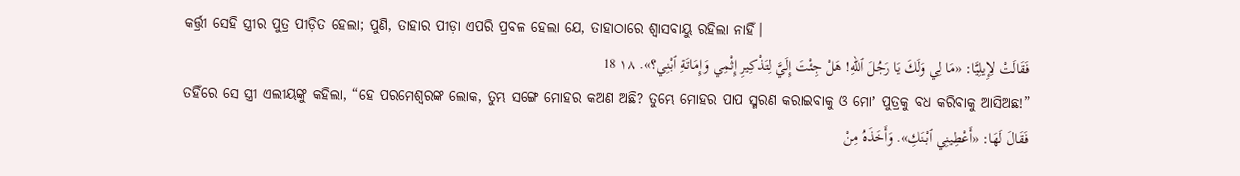କର୍ତ୍ତ୍ରୀ ସେହି ସ୍ତ୍ରୀର ପୁତ୍ର ପୀଡ଼ିତ ହେଲା; ପୁଣି, ତାହାର ପୀଡ଼ା ଏପରି ପ୍ରବଳ ହେଲା ଯେ, ତାହାଠାରେ ଶ୍ୱାସବାୟୁ ରହିଲା ନାହିଁ।
فَقَالَتْ لِإِيلِيَّا: «مَا لِي وَلَكَ يَا رَجُلَ ٱللهِ! هَلْ جِئْتَ إِلَيَّ لِتَذْكِيرِ إِثْمِي وَإِمَاتَةِ ٱبْنِي؟». ١٨ 18
ତହିଁରେ ସେ ସ୍ତ୍ରୀ ଏଲୀୟଙ୍କୁ କହିଲା, “ହେ ପରମେଶ୍ୱରଙ୍କ ଲୋକ, ତୁମ୍ଭ ସଙ୍ଗେ ମୋହର କଅଣ ଅଛି? ତୁମ୍ଭେ ମୋହର ପାପ ସ୍ମରଣ କରାଇବାକୁ ଓ ମୋʼ ପୁତ୍ରକୁ ବଧ କରିବାକୁ ଆସିଅଛ!”
فَقَالَ لَهَا: «أَعْطِينِي ٱبْنَكِ». وَأَخَذَهُ مِنْ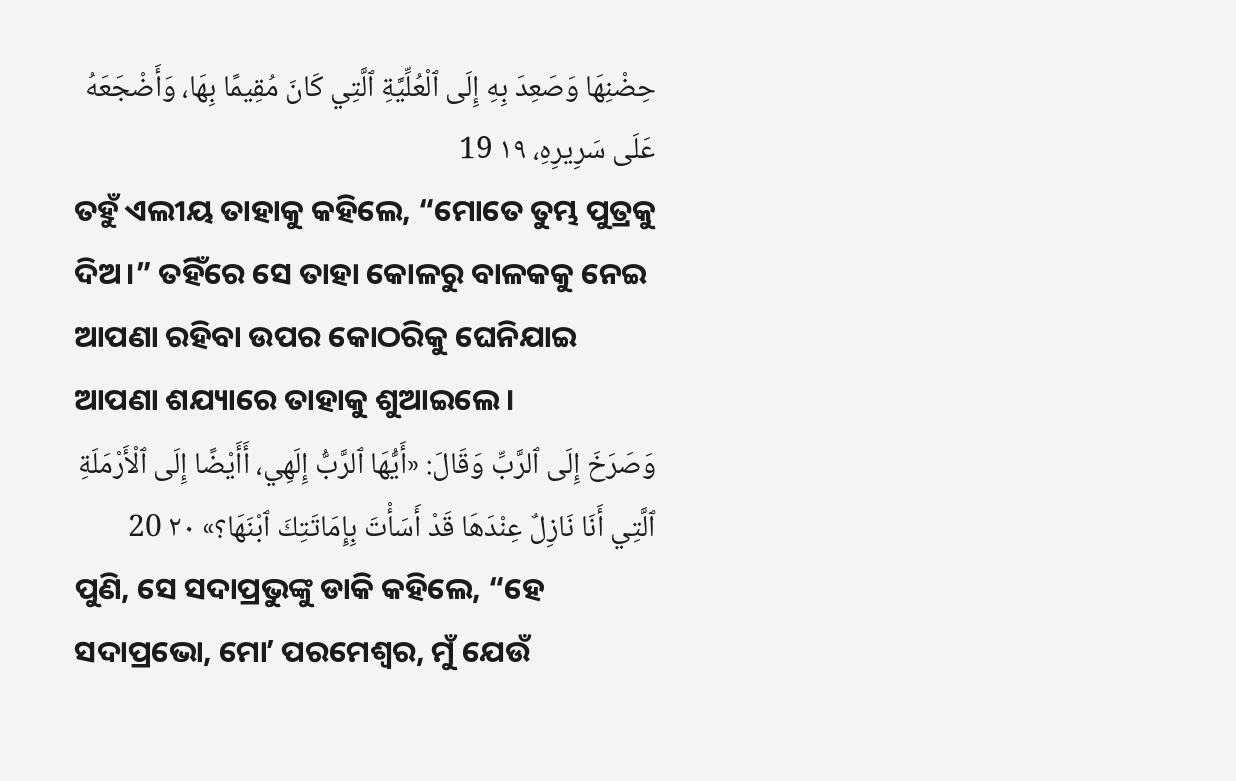حِضْنِهَا وَصَعِدَ بِهِ إِلَى ٱلْعُلِّيَّةِ ٱلَّتِي كَانَ مُقِيمًا بِهَا، وَأَضْجَعَهُ عَلَى سَرِيرِهِ، ١٩ 19
ତହୁଁ ଏଲୀୟ ତାହାକୁ କହିଲେ, “ମୋତେ ତୁମ୍ଭ ପୁତ୍ରକୁ ଦିଅ।” ତହିଁରେ ସେ ତାହା କୋଳରୁ ବାଳକକୁ ନେଇ ଆପଣା ରହିବା ଉପର କୋଠରିକୁ ଘେନିଯାଇ ଆପଣା ଶଯ୍ୟାରେ ତାହାକୁ ଶୁଆଇଲେ।
وَصَرَخَ إِلَى ٱلرَّبِّ وَقَالَ: «أَيُّهَا ٱلرَّبُّ إِلَهِي، أَأَيْضًا إِلَى ٱلْأَرْمَلَةِ ٱلَّتِي أَنَا نَازِلٌ عِنْدَهَا قَدْ أَسَأْتَ بِإِمَاتَتِكَ ٱبْنَهَا؟» ٢٠ 20
ପୁଣି, ସେ ସଦାପ୍ରଭୁଙ୍କୁ ଡାକି କହିଲେ, “ହେ ସଦାପ୍ରଭୋ, ମୋʼ ପରମେଶ୍ୱର, ମୁଁ ଯେଉଁ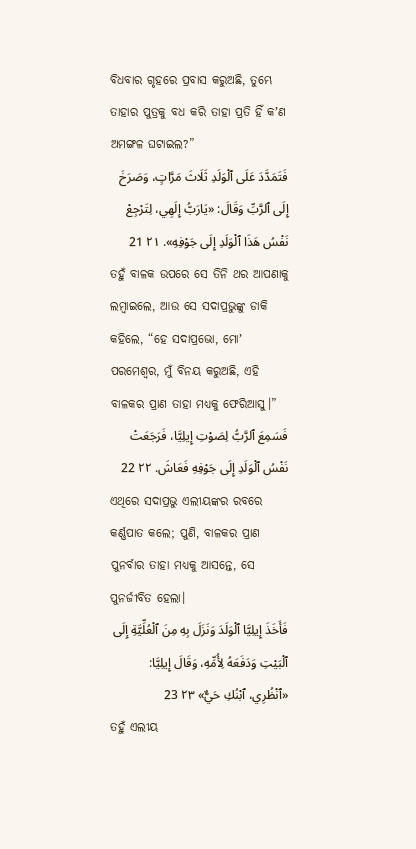ବିଧବାର ଗୃହରେ ପ୍ରବାସ କରୁଅଛି, ତୁମ୍ଭେ ତାହାର ପୁତ୍ରକୁ ବଧ କରି ତାହା ପ୍ରତି ହିଁ କʼଣ ଅମଙ୍ଗଳ ଘଟାଇଲ?”
فَتَمَدَّدَ عَلَى ٱلْوَلَدِ ثَلَاثَ مَرَّاتٍ، وَصَرَخَ إِلَى ٱلرَّبِّ وَقَالَ: «يَارَبُّ إِلَهِي، لِتَرْجِعْ نَفْسُ هَذَا ٱلْوَلَدِ إِلَى جَوْفِهِ». ٢١ 21
ତହୁଁ ବାଳକ ଉପରେ ସେ ତିନି ଥର ଆପଣାକୁ ଲମ୍ବାଇଲେ, ଆଉ ସେ ସଦାପ୍ରଭୁଙ୍କୁ ଡାକି କହିଲେ, “ହେ ସଦାପ୍ରଭୋ, ମୋʼ ପରମେଶ୍ୱର, ମୁଁ ବିନୟ କରୁଅଛି, ଏହି ବାଳକର ପ୍ରାଣ ତାହା ମଧ୍ୟକୁ ଫେରିଆସୁ।”
فَسَمِعَ ٱلرَّبُّ لِصَوْتِ إِيلِيَّا، فَرَجَعَتْ نَفْسُ ٱلْوَلَدِ إِلَى جَوْفِهِ فَعَاشَ. ٢٢ 22
ଏଥିରେ ସଦାପ୍ରଭୁ ଏଲୀୟଙ୍କର ରବରେ କର୍ଣ୍ଣପାତ କଲେ; ପୁଣି, ବାଳକର ପ୍ରାଣ ପୁନର୍ବାର ତାହା ମଧ୍ୟକୁ ଆସନ୍ତେ, ସେ ପୁନର୍ଜୀବିତ ହେଲା।
فَأَخَذَ إِيلِيَّا ٱلْوَلَدَ وَنَزَلَ بِهِ مِنَ ٱلْعُلِّيَّةِ إِلَى ٱلْبَيْتِ وَدَفَعَهُ لِأُمِّهِ، وَقَالَ إِيلِيَّا: «ٱنْظُرِي، ٱبْنُكِ حَيٌّ» ٢٣ 23
ତହୁଁ ଏଲୀୟ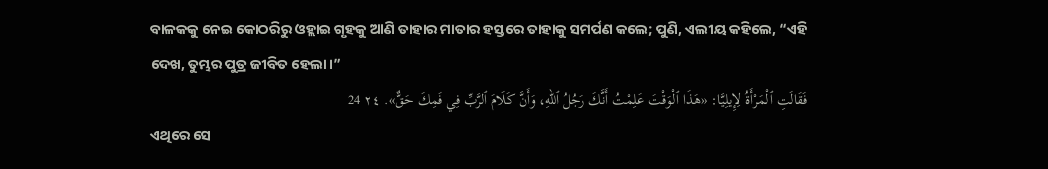ବାଳକକୁ ନେଇ କୋଠରିରୁ ଓହ୍ଲାଇ ଗୃହକୁ ଆଣି ତାହାର ମାତାର ହସ୍ତରେ ତାହାକୁ ସମର୍ପଣ କଲେ; ପୁଣି, ଏଲୀୟ କହିଲେ, “ଏହି ଦେଖ, ତୁମ୍ଭର ପୁତ୍ର ଜୀବିତ ହେଲା।”
فَقَالَتِ ٱلْمَرْأَةُ لِإِيلِيَّا: «هَذَا ٱلْوَقْتَ عَلِمْتُ أَنَّكَ رَجُلُ ٱللهِ، وَأَنَّ كَلَامَ ٱلرَّبِّ فِي فَمِكَ حَقٌّ». ٢٤ 24
ଏଥିରେ ସେ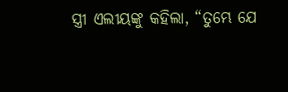ସ୍ତ୍ରୀ ଏଲୀୟଙ୍କୁ କହିଲା, “ତୁମ୍ଭେ ଯେ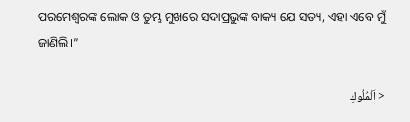ପରମେଶ୍ୱରଙ୍କ ଲୋକ ଓ ତୁମ୍ଭ ମୁଖରେ ସଦାପ୍ରଭୁଙ୍କ ବାକ୍ୟ ଯେ ସତ୍ୟ, ଏହା ଏବେ ମୁଁ ଜାଣିଲି।”

< اَلْمُلُوكِ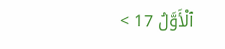ٱلْأَوَّلُ 17 >